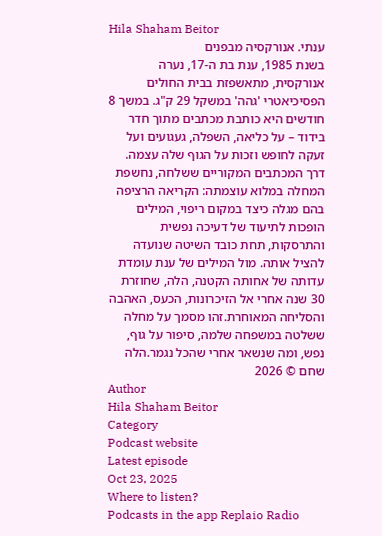Hila Shaham Beitor
ענתי. אנורקסיה מבפנים
בשנת 1985, ענת בת ה-17, נערה אנורקסית, מתאשפזת בבית החולים הפסיכיאטרי 'גהה' במשקל 29 ק"ג. במשך 8 חודשים היא כותבת מכתבים מתוך חדר בידוד – על כליאה, השפלה, געגועים ועל זעקה לחופש וזכות על הגוף שלה עצמה. דרך המכתבים המקוריים ששלחה, נחשפת המחלה במלוא עוצמתה: הקריאה הרציפה בהם מגלה כיצד במקום ריפוי, המילים הופכות לתיעוד של דעיכה נפשית והתרסקות, תחת כובד השיטה שנועדה להציל אותה. מול המילים של ענת עומדת עדותה של אחותה הקטנה, הלה, שחוזרת 30 שנה אחרי אל הזיכרונות, הכעס, האהבה והסליחה המאוחרת.זהו מסמך על מחלה ששלטה במשפחה שלמה, סיפור על גוף, נפש, ומה שנשאר אחרי שהכל נגמר.הלה שחם © 2026
Author
Hila Shaham Beitor
Category
Podcast website
Latest episode
Oct 23, 2025
Where to listen?
Podcasts in the app Replaio Radio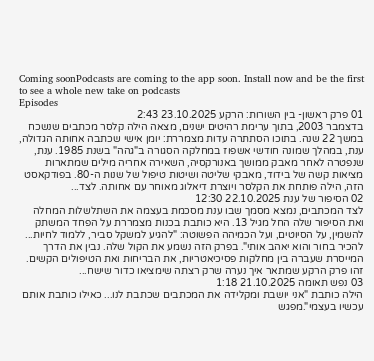Coming soonPodcasts are coming to the app soon. Install now and be the first to see a whole new take on podcasts
Episodes
01 פרק ראשון- בין השורות: הרקע 23.10.2025 2:43
בדצמבר 2003, בתוך ערימת רהיטים ישנים, מצאה הילה קלסר מכתבים שנשכח במשך 22 שנה. בתוכו הסתתרה עדות מצמררת: יומן אישי שכתבה אחותה הגדולה, ענת, במהלך שמונה חודשי אשפוז במחלקה הסגורה ב"גהה" בשנת 1985. ענת, שנפטרה לאחר מאבק ממושך באנורקסיה, השאירה אחריה מילים שמתארות מציאות קשה של בידוד, מאבקי שליטה ושיטות טיפול של שנות ה-80. בפודקאסט הזה, הילה פותחת את הקלסר ויוצרת דיאלוג מאוחר עם אחותה. לצד...
02 הסיפור של ענת 22.10.2025 12:30
לצד המכתבים, נמצא מסמך שבו ענת מסכמת בעצמה את השתלשלות המחלה ואת הסיפור שלה החל מגיל 13. היא כותבת בכנות מצמררת על הפחד המשתק להשמין, על הסיוטים, ועל הכמיהה הפשוטה: "להגיע למשקל סביר, ללמוד לחיות... להכיר בחור והוא יאהב אותי". בפרק הזה נשמע את הקול שלה. נבין את הדרך המייסרת שעברה בין מחלקות פסיכיאטריות, את הבריחות ואת הטיפולים הקשים. זהו פרק הרקע שמתאר איך נערה שרק רצתה שימציאו כדור שישח...
03 נפש תאומה 21.10.2025 1:18
הילה כותבת "אני יושבת ומקלידה את המכתבים שכתבת לנו... כאילו כותבת אותם עכשיו בעצמי".מפגש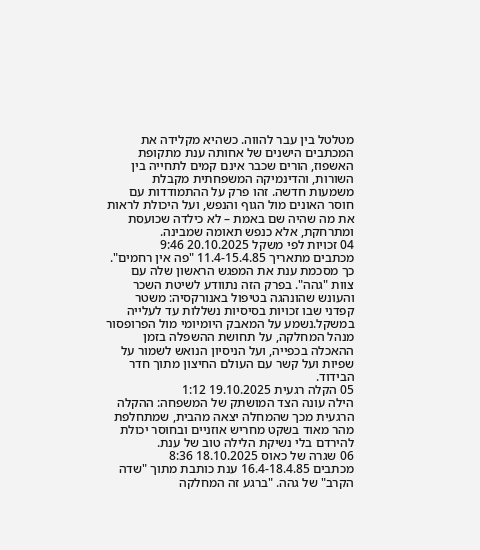מטלטל בין עבר להווה. כשהיא מקלידה את המכתבים הישנים של אחותה ענת מתקופת האשפוז, הורים שכבר אינם קמים לתחייה בין השורות, והדינמיקה המשפחתית מקבלת משמעות חדשה. זהו פרק על ההתמודדות עם חוסר האונים מול הגוף והנפש, ועל היכולת לראות את מה שהיה שם באמת – לא כילדה שכועסת ומתרחקת, אלא כנפש תאומה שמבינה.
04 זכויות לפי משקל 20.10.2025 9:46
מכתבים מתאריך 11.4-15.4.85 "פה אין רחמים". כך מסכמת ענת את המפגש הראשון שלה עם צוות "גהה". בפרק הזה נתוודע לשיטת השכר והעונש שהונהגה בטיפול באנורקסיה: משטר קפדני שבו זכויות בסיסיות נשללות עד לעלייה במשקל.נשמע על המאבק היומיומי מול הפרופסור מנהל המחלקה, על תחושת ההשפלה בזמן ההאכלה בכפייה, ועל הניסיון הנואש לשמור על שפיות ועל קשר עם העולם החיצון מתוך חדר הבידוד.
05 הקלה רגעית 19.10.2025 1:12
הילה עונה הצד המושתק של המשפחה: ההקלה הרגעית מכך שהמחלה יצאה מהבית, שמתחלפת מהר מאוד בשקט מחריש אוזניים ובחוסר יכולת להירדם בלי נשיקת הלילה טוב של ענת.
06 שגרה של כאוס 18.10.2025 8:36
מכתבים 16.4-18.4.85 ענת כותבת מתוך "שדה הקרב" של גהה. "ברגע זה המחלקה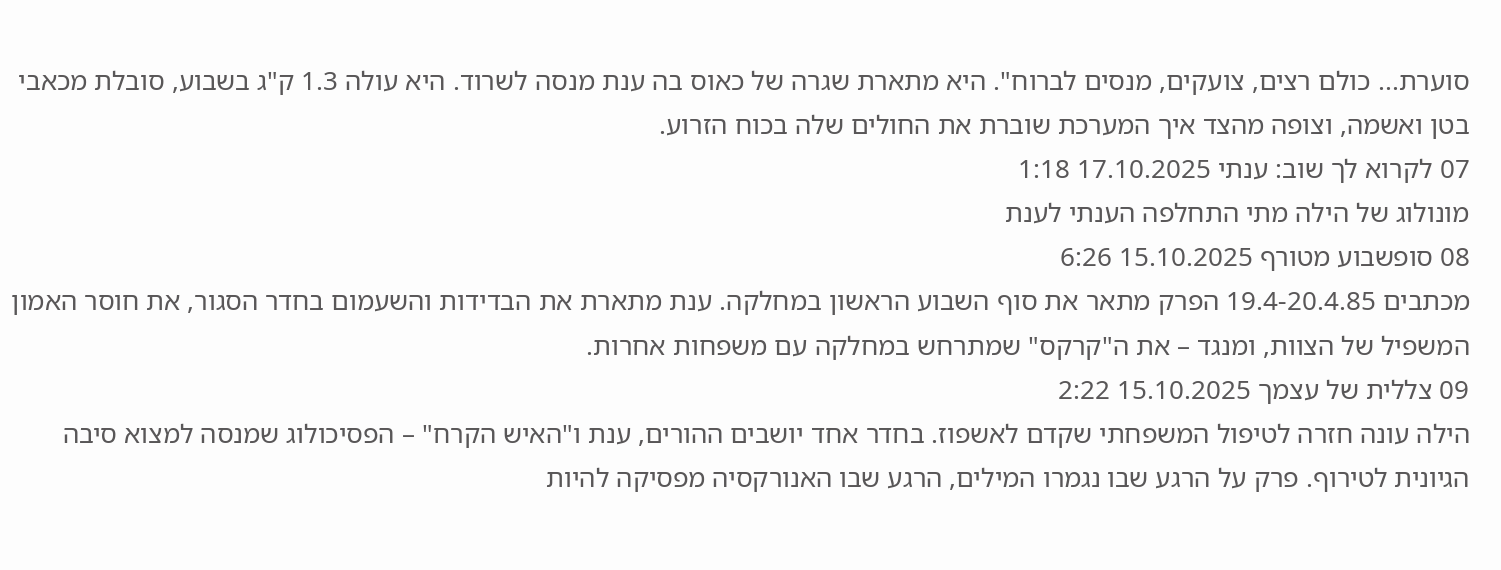סוערת... כולם רצים, צועקים, מנסים לברוח". היא מתארת שגרה של כאוס בה ענת מנסה לשרוד. היא עולה 1.3 ק"ג בשבוע, סובלת מכאבי בטן ואשמה, וצופה מהצד איך המערכת שוברת את החולים שלה בכוח הזרוע.
07 לקרוא לך שוב: ענתי 17.10.2025 1:18
מונולוג של הילה מתי התחלפה הענתי לענת
08 סופשבוע מטורף 15.10.2025 6:26
מכתבים 19.4-20.4.85 הפרק מתאר את סוף השבוע הראשון במחלקה. ענת מתארת את הבדידות והשעמום בחדר הסגור, את חוסר האמון המשפיל של הצוות, ומנגד – את ה"קרקס" שמתרחש במחלקה עם משפחות אחרות.
09 צללית של עצמך 15.10.2025 2:22
הילה עונה חזרה לטיפול המשפחתי שקדם לאשפוז. בחדר אחד יושבים ההורים, ענת ו"האיש הקרח" – הפסיכולוג שמנסה למצוא סיבה הגיונית לטירוף. פרק על הרגע שבו נגמרו המילים, הרגע שבו האנורקסיה מפסיקה להיות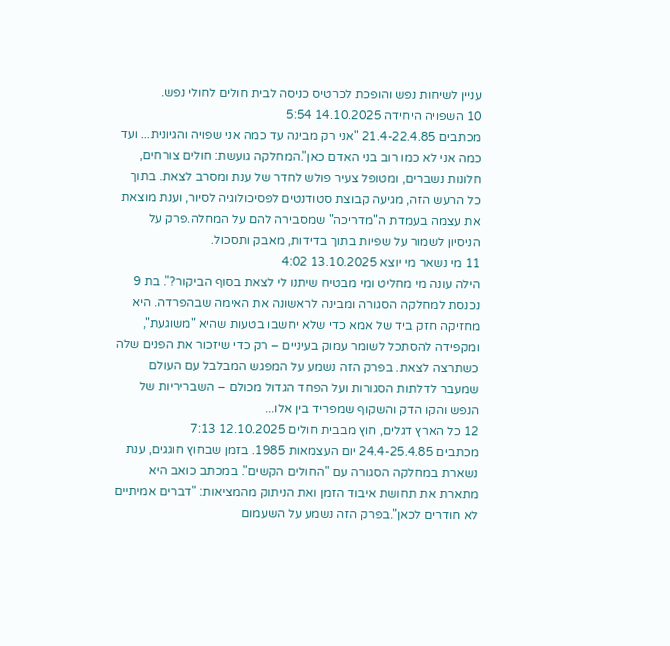עניין לשיחות נפש והופכת לכרטיס כניסה לבית חולים לחולי נפש.
10 השפויה היחידה 14.10.2025 5:54
מכתבים 21.4-22.4.85 "אני רק מבינה עד כמה אני שפויה והגיונית... ועד כמה אני לא כמו רוב בני האדם כאן".המחלקה גועשת: חולים צורחים, חלונות נשברים, ומטופל צעיר פולש לחדר של ענת ומסרב לצאת. בתוך כל הרעש הזה, מגיעה קבוצת סטודנטים לפסיכולוגיה לסיור, וענת מוצאת את עצמה בעמדת ה"מדריכה" שמסבירה להם על המחלה.פרק על הניסיון לשמור על שפיות בתוך בדידות, מאבק ותסכול.
11 מי נשאר מי יוצא 13.10.2025 4:02
הילה עונה מי מחליט ומי מבטיח שיתנו לי לצאת בסוף הביקור?". בת 9 נכנסת למחלקה הסגורה ומבינה לראשונה את האימה שבהפרדה. היא מחזיקה חזק ביד של אמא כדי שלא יחשבו בטעות שהיא "משוגעת", ומקפידה להסתכל לשומר עמוק בעיניים – רק כדי שיזכור את הפנים שלה כשתרצה לצאת. בפרק הזה נשמע על המפגש המבלבל עם העולם שמעבר לדלתות הסגורות ועל הפחד הגדול מכולם – השבריריות של הנפש והקו הדק והשקוף שמפריד בין אלו...
12 כל הארץ דגלים, חוץ מבבית חולים 12.10.2025 7:13
מכתבים 24.4-25.4.85 יום העצמאות 1985. בזמן שבחוץ חוגגים, ענת נשארת במחלקה הסגורה עם "החולים הקשים". במכתב כואב היא מתארת את תחושת איבוד הזמן ואת הניתוק מהמציאות: "דברים אמיתיים לא חודרים לכאן".בפרק הזה נשמע על השעמום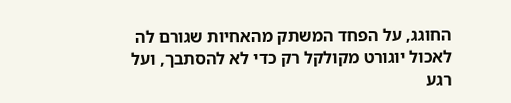החוגג, על הפחד המשתק מהאחיות שגורם לה לאכול יוגורט מקולקל רק כדי לא להסתבך, ועל רגע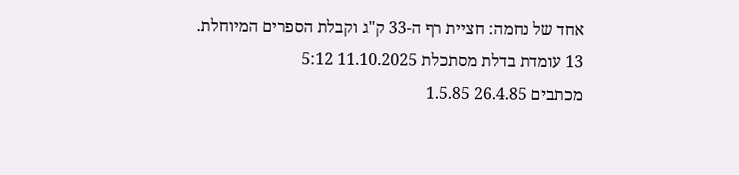אחד של נחמה: חציית רף ה-33 ק"ג וקבלת הספרים המיוחלת.
13 עומדת בדלת מסתכלת 11.10.2025 5:12
מכתבים 26.4.85 1.5.85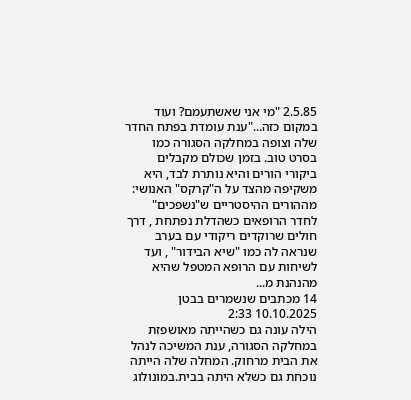2.5.85 "מי אני שאשתעמם? ועוד במקום כזה..."ענת עומדת בפתח החדר שלה וצופה במחלקה הסגורה כמו בסרט טוב. בזמן שכולם מקבלים ביקורי הורים והיא נותרת לבד, היא משקיפה מהצד על ה"קרקס" האנושי: מההורים ההיסטריים ש"נשפכים" לחדר הרופאים כשהדלת נפתחת , דרך חולים שרוקדים ריקודי עם בערב שנראה לה כמו "שיא הבידור" , ועד לשיחות עם הרופא המטפל שהיא מהנהנת מ...
14 מכתבים שנשמרים בבטן 10.10.2025 2:33
הילה עונה גם כשהייתה מאושפזת במחלקה הסגורה, ענת המשיכה לנהל את הבית מרחוק. המחלה שלה הייתה נוכחת גם כשלא היתה בבית.במונולוג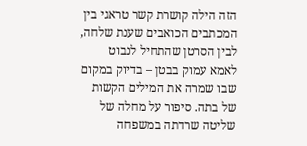הזה הילה קושרת קשר טראגי בין המכתבים הכואבים שענת שלחה, לבין הסרטן שהתחיל לנבוט לאמא עמוק בבטן – בדיוק במקום שבו שמרה את המילים הקשות של בתה. סיפור על מחלה של שליטה שרדתה במשפחה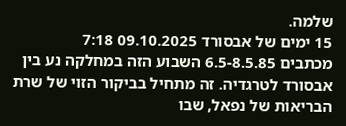שלמה.
15 ימים של אבסורד 09.10.2025 7:18
מכתבים 6.5-8.5.85 השבוע הזה במחלקה נע בין אבסורד לטרגדיה. זה מתחיל בביקור הזוי של שרת הבריאות של נפאל, שבו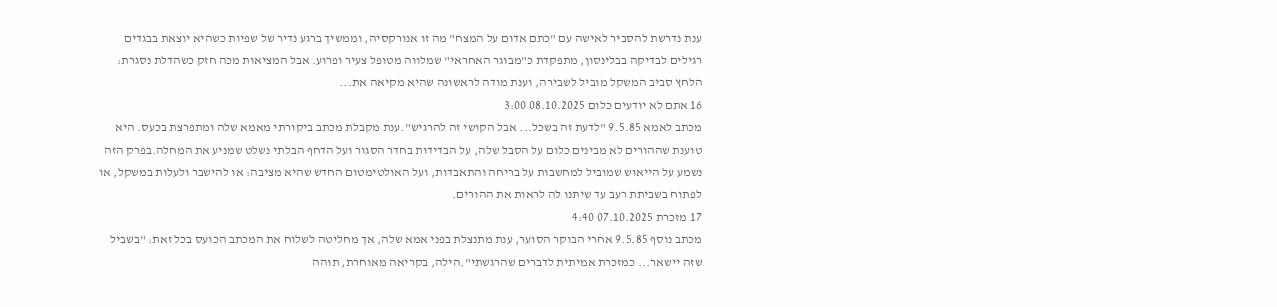ענת נדרשת להסביר לאישה עם "כתם אדום על המצח" מה זו אנורקסיה, וממשיך ברגע נדיר של שפיות כשהיא יוצאת בבגדים רגילים לבדיקה בבלינסון, מתפקדת כ"מבוגר האחראי" שמלווה מטופל צעיר ופרוע. אבל המציאות מכה חזק כשהדלת נסגרת: הלחץ סביב המשקל מוביל לשבירה, וענת מודה לראשונה שהיא מקיאה את...
16 אתם לא יודעים כלום 08.10.2025 3:00
מכתב לאמא 9.5.85 "לדעת זה בשכל... אבל הקושי זה להרגיש".ענת מקבלת מכתב ביקורתי מאמא שלה ומתפרצת בכעס. היא טוענת שההורים לא מבינים כלום על הסבל שלה, על הבדידות בחדר הסגור ועל הדחף הבלתי נשלט שמניע את המחלה.בפרק הזה נשמע על הייאוש שמוביל למחשבות על בריחה והתאבדות, ועל האולטימטום החדש שהיא מציבה: או להישבר ולעלות במשקל, או לפתוח בשביתת רעב עד שיתנו לה לראות את ההורים.
17 מזכרת 07.10.2025 4:40
מכתב נוסף 9.5.85 אחרי הבוקר הסוער, ענת מתנצלת בפני אמא שלה, אך מחליטה לשלוח את המכתב הכועס בכל זאת: "בשביל שזה יישאר... כמזכרת אמיתית לדברים שהרגשתי".הילה, בקריאה מאוחרת, תוהה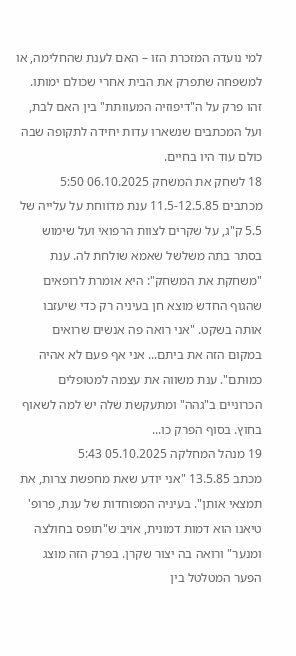למי נועדה המזכרת הזו – האם לענת שהחלימה, או למשפחה שתפרק את הבית אחרי שכולם ימותו. זהו פרק על ה"דיפוזיה המעוותת" בין האם לבת, ועל המכתבים שנשארו עדות יחידה לתקופה שבה כולם עוד היו בחיים.
18 לשחק את המשחק 06.10.2025 5:50
מכתבים 11.5-12.5.85 ענת מדווחת על עלייה של 5.5 ק"ג, על שקרים לצוות הרפואי ועל שימוש בסתר בתה משלשל שאמא שולחת לה. ענת "משחקת את המשחק": היא אומרת לרופאים שהגוף החדש מוצא חן בעיניה רק כדי שיעזבו אותה בשקט. "אני רואה פה אנשים שרואים במקום הזה את ביתם... אני אף פעם לא אהיה כמותם". ענת משווה את עצמה למטופלים הכרוניים ב"גהה" ומתעקשת שלה יש למה לשאוף בחוץ. בסוף הפרק כו...
19 מנהל המחלקה 05.10.2025 5:43
מכתב 13.5.85 "אני יודע שאת מחפשת צרות, את תמצאי אותן". בעיניה המפוחדות של ענת, פרופ' טיאנו הוא דמות דמונית, אויב ש"תופס בחולצה ומנער" ורואה בה יצור שקרן. בפרק הזה מוצג הפער המטלטל בין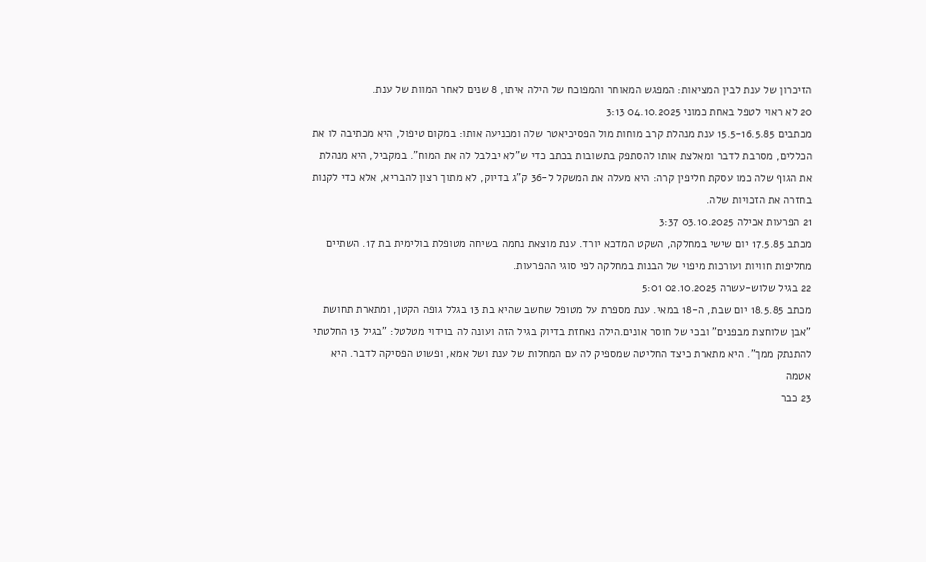הזיכרון של ענת לבין המציאות: המפגש המאוחר והמפוכח של הילה איתו, 8 שנים לאחר המוות של ענת.
20 לא ראוי לטפל באחת כמוני 04.10.2025 3:13
מכתבים 15.5-16.5.85 ענת מנהלת קרב מוחות מול הפסיכיאטר שלה ומכניעה אותו: במקום טיפול, היא מכתיבה לו את הכללים, מסרבת לדבר ומאלצת אותו להסתפק בתשובות בכתב כדי ש"לא יבלבל לה את המוח". במקביל, היא מנהלת את הגוף שלה כמו עסקת חליפין קרה: היא מעלה את המשקל ל-36 ק"ג בדיוק, לא מתוך רצון להבריא, אלא כדי לקנות בחזרה את הזכויות שלה.
21 הפרעות אכילה 03.10.2025 3:37
מכתב 17.5.85 יום שישי במחלקה, השקט המדכא יורד. ענת מוצאת נחמה בשיחה מטופלת בולימית בת 17. השתיים מחליפות חוויות ועורכות מיפוי של הבנות במחלקה לפי סוגי ההפרעות.
22 בגיל שלוש-עשרה 02.10.2025 5:01
מכתב 18.5.85 יום שבת, ה-18 במאי. ענת מספרת על מטופל שחשב שהיא בת 13 בגלל גופה הקטן, ומתארת תחושת "אבן שלוחצת מבפנים" ובכי של חוסר אונים.הילה נאחזת בדיוק בגיל הזה ועונה לה בוידוי מטלטל: "בגיל 13 החלטתי להתנתק ממך". היא מתארת כיצד החליטה שמספיק לה עם המחלות של ענת ושל אמא, ופשוט הפסיקה לדבר. היא אטמה
23 כבר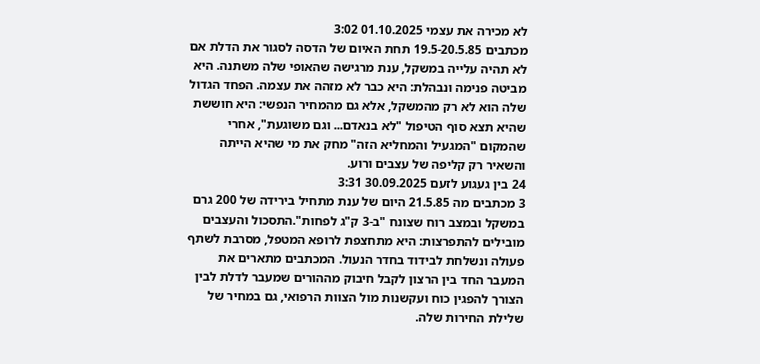לא מכירה את עצמי 01.10.2025 3:02
מכתבים 19.5-20.5.85 תחת האיום של הדסה לסגור את הדלת אם לא תהיה עלייה במשקל, ענת מרגישה שהאופי שלה משתנה. היא מביטה פנימה ונבהלת: היא כבר לא מזהה את עצמה. הפחד הגדול שלה הוא לא רק מהמשקל, אלא גם מהמחיר הנפשי: היא חוששת שהיא תצא סוף הטיפול "לא בנאדם... וגם משוגעת", אחרי שהמקום "המגעיל והמחליא הזה" מחק את מי שהיא הייתה והשאיר רק קליפה של עצבים ורוע.
24 בין געגוע לזעם 30.09.2025 3:31
3 מכתבים מה 21.5.85 היום של ענת מתחיל בירידה של 200 גרם במשקל ובמצב רוח שצונח "ב-3 ק"ג לפחות".התסכול והעצבים מובילים להתפרצות: היא מתחצפת לרופא המטפל, מסרבת לשתף פעולה ונשלחת לבידוד בחדר הנעול. המכתבים מתארים את המעבר החד בין הרצון לקבל חיבוק מההורים שמעבר לדלת לבין הצורך להפגין כוח ועקשנות מול הצוות הרפואי, גם במחיר של שלילת החירות שלה.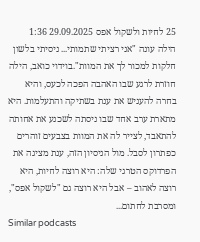25 לחיות ולשקול אפס 29.09.2025 1:36
הילה עונה "אני רציתי שתמותי... ניסיתי בלשון חלקות למכור לך את המוות".בוידוי כואב, הילה חוזרת לרגע שבו האהבה הפכה לכעס, והיא בחרה להעניש את ענת בשתיקה והתעלמות. היא מתארת ערב אחד שבו ניסתה לשכנע את אחותה להתאבד, לצייר לה את המוות בצבעים זוהרים כפתרון לסבל. מול הניסיון הזה, ענת מציגה את הפרדוקס הטרגי שלה: היא רוצה לחיות, היא רוצה לאהוב – אבל היא רוצה גם "לשקול אפס", ומסרבת לחתום...
Similar podcasts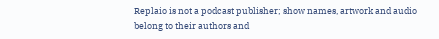Replaio is not a podcast publisher; show names, artwork and audio belong to their authors and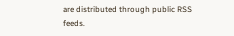are distributed through public RSS feeds.